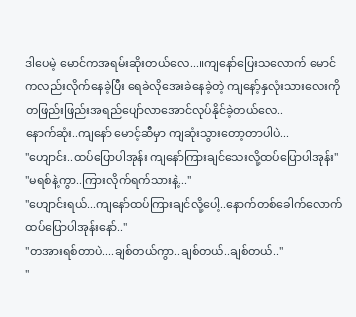ဒါပေမဲ့ မောင်ကအရမ်းဆိုးတယ်လေ...။ကျနော်ပြေးသလောက် မောင်ကလည်းလိုက်နေခဲ့ပြီး ရေခဲလိုအေးခဲနေခဲ့တဲ့ ကျနော့်နှလုံးသားလေးကိုတဖြည်းဖြည်းအရည်ပျော်လာအောင်လုပ်နိုင်ခဲ့တယ်လေ..
နောက်ဆုံး..ကျနော် မောင့်ဆီမှာ ကျဆုံးသွားတော့တာပါပဲ...
"ဟျောင်း..ထပ်ပြောပါအုန်း ကျနော်ကြားချင်သေးလို့ထပ်ပြောပါအုန်း"
"မရစ်နဲ့ကွာ..ကြားလိုက်ရက်သားနဲ့..."
"ဟျောင်းရယ်...ကျနော်ထပ်ကြားချင်လို့ပေါ့..နောက်တစ်ခေါက်လောက်ထပ်ပြောပါအုန်းနော်.."
"တအားရစ်တာပဲ....ချစ်တယ်ကွာ..ချစ်တယ်..ချစ်တယ်.."
"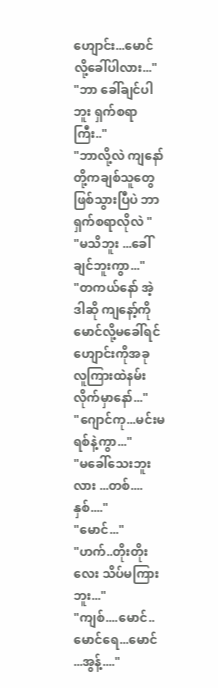ဟျောင်း...မောင်လို့ခေါ်ပါလား..."
"ဘာ ခေါ်ချင်ပါဘူး ရှက်စရာကြီး.."
"ဘာလို့လဲ ကျနော်တို့ကချစ်သူတွေဖြစ်သွားပြီပဲ ဘာရှက်စရာလိုလဲ "
"မသိဘူး ...ခေါ်ချင်ဘူးကွာ..."
"တကယ်နော် အဲ့ဒါဆို ကျနော့်ကိုမောင်လို့မခေါ်ရင် ဟျောင်းကိုအခု လူကြားထဲနမ်းလိုက်မှာနော်..."
"ဂျောင်ကု...မင်းမရစ်နဲ့ကွာ..."
"မခေါ်သေးဘူးလား ...တစ်....နှစ်...."
"မောင်..."
"ဟက်..တိုးတိုးလေး သိပ်မကြားဘူး..."
"ကျစ်....မောင်..မောင်ရေ...မောင် ...အွန့်...."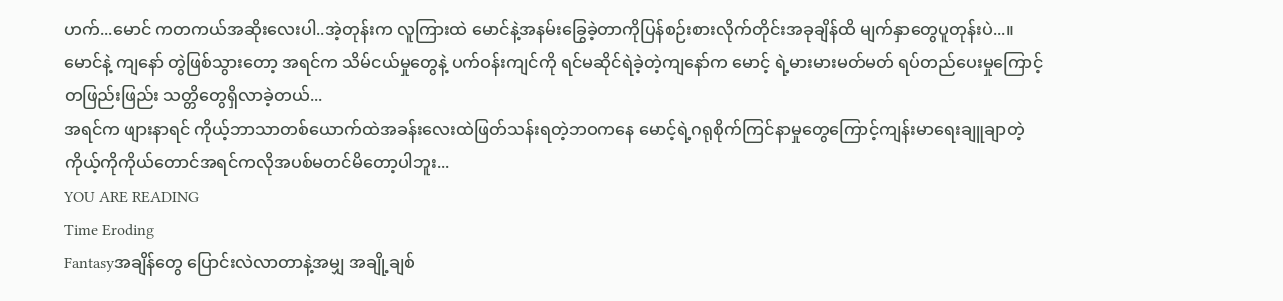ဟက်...မောင် ကတကယ်အဆိုးလေးပါ..အဲ့တုန်းက လူကြားထဲ မောင်နဲ့အနမ်းခြွေခဲ့တာကိုပြန်စဉ်းစားလိုက်တိုင်းအခုချိန်ထိ မျက်နှာတွေပူတုန်းပဲ...။
မောင်နဲ့ ကျနော် တွဲဖြစ်သွားတော့ အရင်က သိမ်ငယ်မှုတွေနဲ့ ပက်ဝန်းကျင်ကို ရင်မဆိုင်ရဲခဲ့တဲ့ကျနော်က မောင့် ရဲ့မားမားမတ်မတ် ရပ်တည်ပေးမှုကြောင့် တဖြည်းဖြည်း သတ္တိတွေရှိလာခဲ့တယ်...
အရင်က ဖျားနာရင် ကိုယ့်ဘာသာတစ်ယောက်ထဲအခန်းလေးထဲဖြတ်သန်းရတဲ့ဘဝကနေ မောင့်ရဲ့ဂရုစိုက်ကြင်နာမှုတွေကြောင့်ကျန်းမာရေးချူချာတဲ့ကိုယ့်ကိုကိုယ်တောင်အရင်ကလိုအပစ်မတင်မိတော့ပါဘူး...
YOU ARE READING
Time Eroding
Fantasyအချိန်တွေ ပြောင်းလဲလာတာနဲ့အမျှ အချို့ချစ်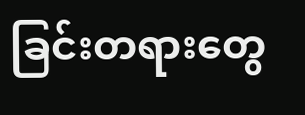ခြင်းတရားတွေ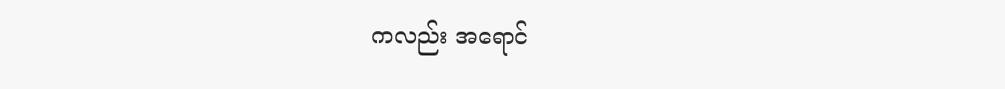ကလည်း အရောင်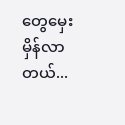တွေမှေးမှိန်လာတယ်...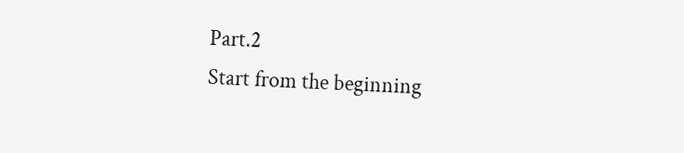Part.2
Start from the beginning